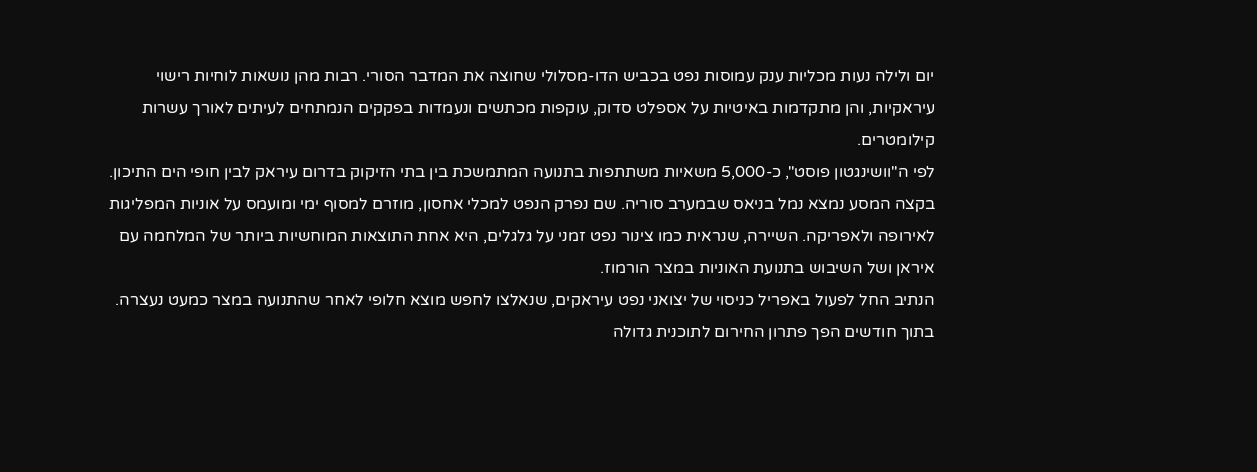יום ולילה נעות מכליות ענק עמוסות נפט בכביש הדו-מסלולי שחוצה את המדבר הסורי. רבות מהן נושאות לוחיות רישוי עיראקיות, והן מתקדמות באיטיות על אספלט סדוק, עוקפות מכתשים ונעמדות בפקקים הנמתחים לעיתים לאורך עשרות קילומטרים.
לפי ה"וושינגטון פוסט", כ-5,000 משאיות משתתפות בתנועה המתמשכת בין בתי הזיקוק בדרום עיראק לבין חופי הים התיכון.
בקצה המסע נמצא נמל בניאס שבמערב סוריה. שם נפרק הנפט למכלי אחסון, מוזרם למסוף ימי ומועמס על אוניות המפליגות לאירופה ולאפריקה. השיירה, שנראית כמו צינור נפט זמני על גלגלים, היא אחת התוצאות המוחשיות ביותר של המלחמה עם איראן ושל השיבוש בתנועת האוניות במצר הורמוז.
הנתיב החל לפעול באפריל כניסוי של יצואני נפט עיראקים, שנאלצו לחפש מוצא חלופי לאחר שהתנועה במצר כמעט נעצרה. בתוך חודשים הפך פתרון החירום לתוכנית גדולה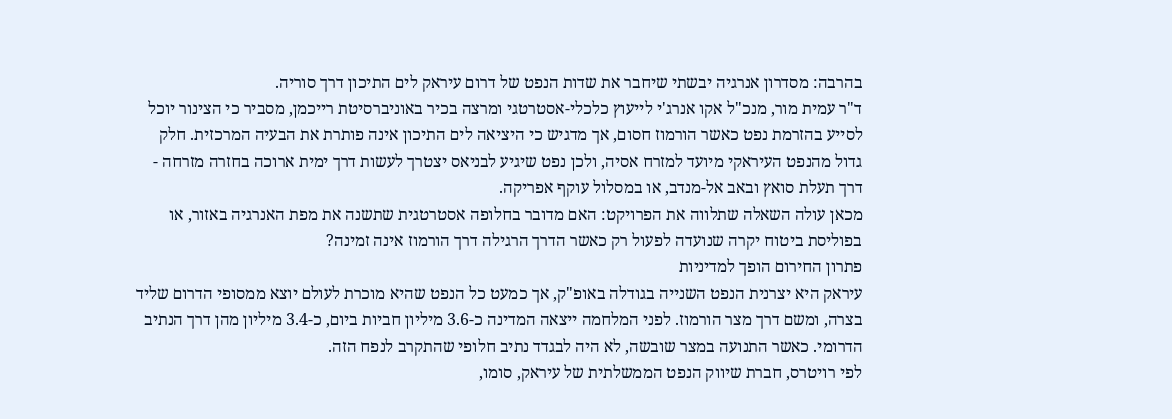בהרבה: מסדרון אנרגיה יבשתי שיחבר את שדות הנפט של דרום עיראק לים התיכון דרך סוריה.
ד"ר עמית מור, מנכ"ל אקו אנרג'י לייעוץ כלכלי-אסטרטגי ומרצה בכיר באוניברסיטת רייכמן, מסביר כי הצינור יוכל לסייע בהזרמת נפט כאשר הורמוז חסום, אך מדגיש כי היציאה לים התיכון אינה פותרת את הבעיה המרכזית. חלק גדול מהנפט העיראקי מיועד למזרח אסיה, ולכן נפט שיגיע לבניאס יצטרך לעשות דרך ימית ארוכה בחזרה מזרחה - דרך תעלת סואץ ובאב אל-מנדב, או במסלול עוקף אפריקה.
מכאן עולה השאלה שתלווה את הפרויקט: האם מדובר בחלופה אסטרטגית שתשנה את מפת האנרגיה באזור, או בפוליסת ביטוח יקרה שנועדה לפעול רק כאשר הדרך הרגילה דרך הורמוז אינה זמינה?
פתרון החירום הופך למדיניות
עיראק היא יצרנית הנפט השנייה בגודלה באופ"ק, אך כמעט כל הנפט שהיא מוכרת לעולם יוצא ממסופי הדרום שליד בצרה, ומשם דרך מצר הורמוז. לפני המלחמה ייצאה המדינה כ-3.6 מיליון חביות ביום, כ-3.4 מיליון מהן דרך הנתיב הדרומי. כאשר התנועה במצר שובשה, לא היה לבגדד נתיב חלופי שהתקרב לנפח הזה.
לפי רויטרס, חברת שיווק הנפט הממשלתית של עיראק, סומו,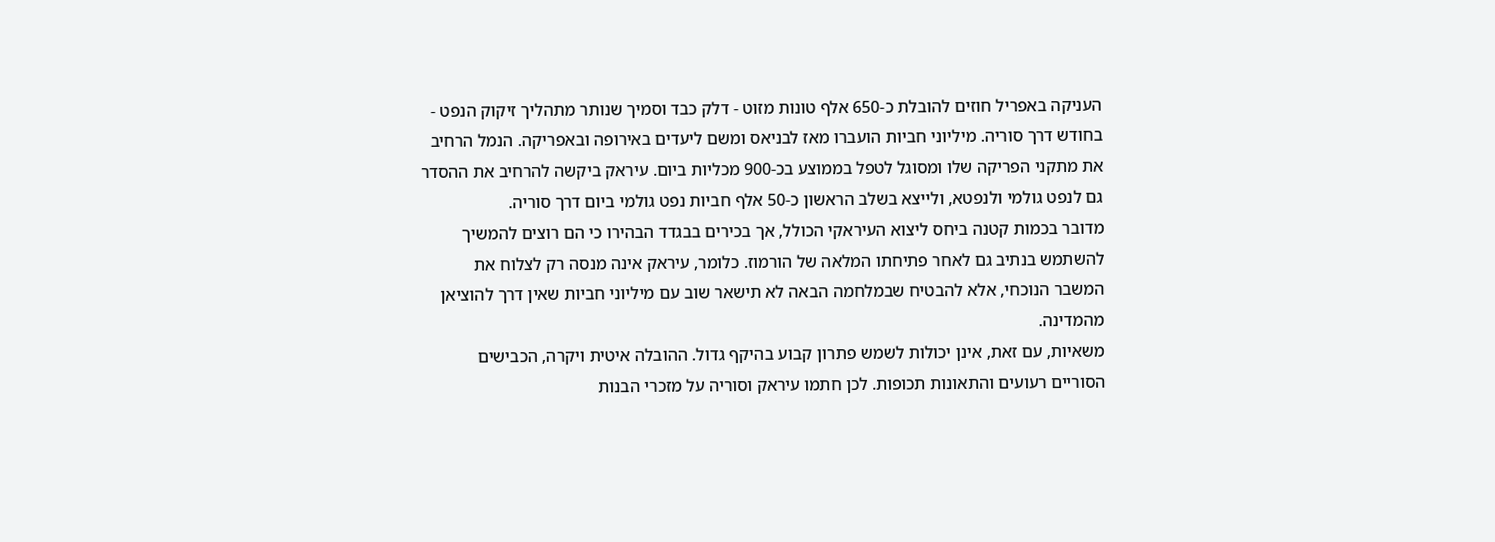העניקה באפריל חוזים להובלת כ-650 אלף טונות מזוט - דלק כבד וסמיך שנותר מתהליך זיקוק הנפט - בחודש דרך סוריה. מיליוני חביות הועברו מאז לבניאס ומשם ליעדים באירופה ובאפריקה. הנמל הרחיב את מתקני הפריקה שלו ומסוגל לטפל בממוצע בכ-900 מכליות ביום. עיראק ביקשה להרחיב את ההסדר גם לנפט גולמי ולנפטא, ולייצא בשלב הראשון כ-50 אלף חביות נפט גולמי ביום דרך סוריה.
מדובר בכמות קטנה ביחס ליצוא העיראקי הכולל, אך בכירים בבגדד הבהירו כי הם רוצים להמשיך להשתמש בנתיב גם לאחר פתיחתו המלאה של הורמוז. כלומר, עיראק אינה מנסה רק לצלוח את המשבר הנוכחי, אלא להבטיח שבמלחמה הבאה לא תישאר שוב עם מיליוני חביות שאין דרך להוציאן מהמדינה.
משאיות, עם זאת, אינן יכולות לשמש פתרון קבוע בהיקף גדול. ההובלה איטית ויקרה, הכבישים הסוריים רעועים והתאונות תכופות. לכן חתמו עיראק וסוריה על מזכרי הבנות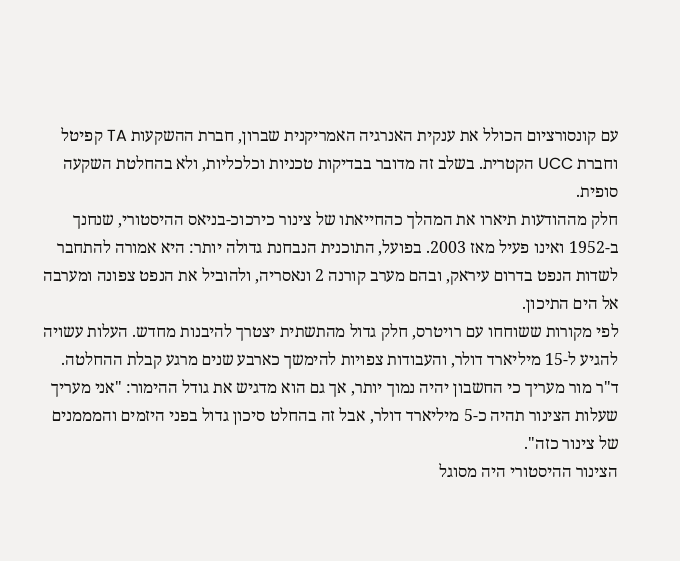עם קונסורציום הכולל את ענקית האנרגיה האמריקנית שברון, חברת ההשקעות TA קפיטל וחברת UCC הקטרית. בשלב זה מדובר בבדיקות טכניות וכלכליות, ולא בהחלטת השקעה סופית.
חלק מההודעות תיארו את המהלך כהחייאתו של צינור כירכוכ-בניאס ההיסטורי, שנחנך ב-1952 ואינו פעיל מאז 2003. בפועל, התוכנית הנבחנת גדולה יותר: היא אמורה להתחבר לשדות הנפט בדרום עיראק, ובהם מערב קורנה 2 ונאסריה, ולהוביל את הנפט צפונה ומערבה אל הים התיכון.
לפי מקורות ששוחחו עם רויטרס, חלק גדול מהתשתית יצטרך להיבנות מחדש. העלות עשויה להגיע ל-15 מיליארד דולר, והעבודות צפויות להימשך כארבע שנים מרגע קבלת ההחלטה. ד"ר מור מעריך כי החשבון יהיה נמוך יותר, אך גם הוא מדגיש את גודל ההימור: "אני מעריך שעלות הצינור תהיה כ-5 מיליארד דולר, אבל זה בהחלט סיכון גדול בפני היזמים והמממנים של צינור כזה".
הצינור ההיסטורי היה מסוגל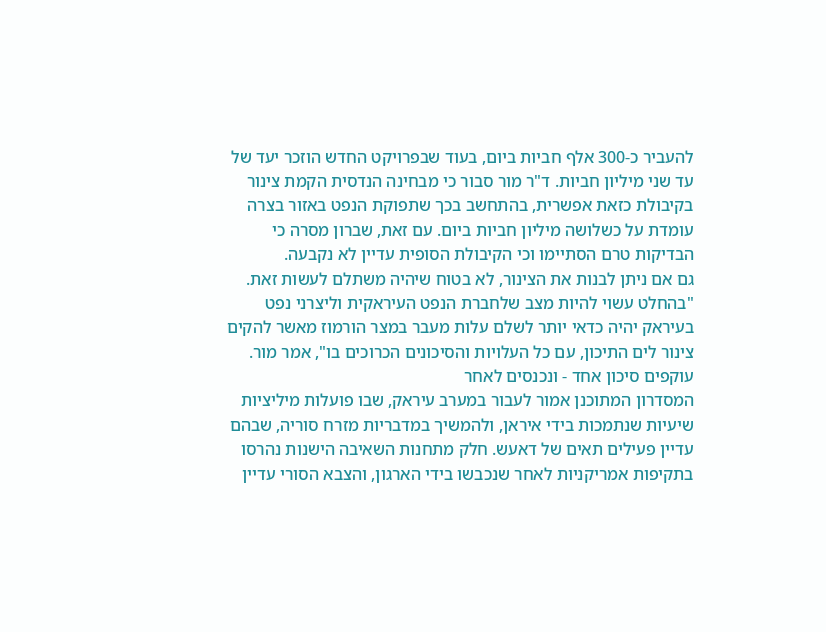להעביר כ-300 אלף חביות ביום, בעוד שבפרויקט החדש הוזכר יעד של עד שני מיליון חביות. ד"ר מור סבור כי מבחינה הנדסית הקמת צינור בקיבולת כזאת אפשרית, בהתחשב בכך שתפוקת הנפט באזור בצרה עומדת על כשלושה מיליון חביות ביום. עם זאת, שברון מסרה כי הבדיקות טרם הסתיימו וכי הקיבולת הסופית עדיין לא נקבעה.
גם אם ניתן לבנות את הצינור, לא בטוח שיהיה משתלם לעשות זאת. "בהחלט עשוי להיות מצב שלחברת הנפט העיראקית וליצרני נפט בעיראק יהיה כדאי יותר לשלם עלות מעבר במצר הורמוז מאשר להקים צינור לים התיכון, עם כל העלויות והסיכונים הכרוכים בו", אמר מור.
עוקפים סיכון אחד - ונכנסים לאחר
המסדרון המתוכנן אמור לעבור במערב עיראק, שבו פועלות מיליציות שיעיות שנתמכות בידי איראן, ולהמשיך במדבריות מזרח סוריה, שבהם עדיין פעילים תאים של דאעש. חלק מתחנות השאיבה הישנות נהרסו בתקיפות אמריקניות לאחר שנכבשו בידי הארגון, והצבא הסורי עדיין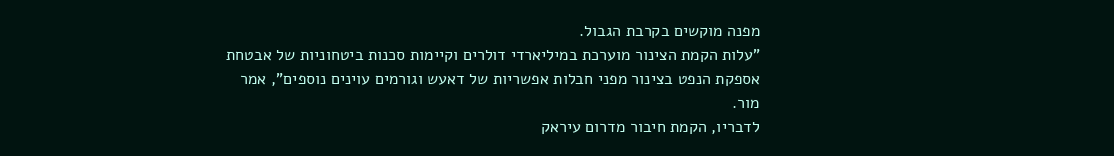מפנה מוקשים בקרבת הגבול.
"עלות הקמת הצינור מוערכת במיליארדי דולרים וקיימות סכנות ביטחוניות של אבטחת אספקת הנפט בצינור מפני חבלות אפשריות של דאעש וגורמים עוינים נוספים", אמר מור.
לדבריו, הקמת חיבור מדרום עיראק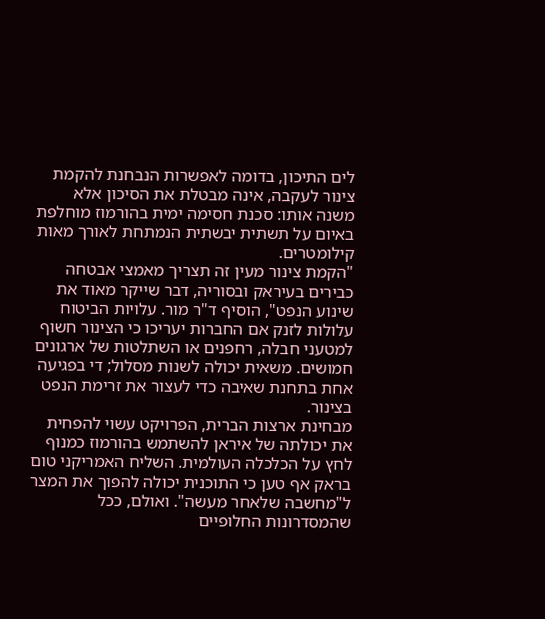לים התיכון, בדומה לאפשרות הנבחנת להקמת צינור לעקבה, אינה מבטלת את הסיכון אלא משנה אותו: סכנת חסימה ימית בהורמוז מוחלפת באיום על תשתית יבשתית הנמתחת לאורך מאות קילומטרים.
"הקמת צינור מעין זה תצריך מאמצי אבטחה כבירים בעיראק ובסוריה, דבר שייקר מאוד את שינוע הנפט", הוסיף ד"ר מור. עלויות הביטוח עלולות לזנק אם החברות יעריכו כי הצינור חשוף למטעני חבלה, רחפנים או השתלטות של ארגונים חמושים. משאית יכולה לשנות מסלול; די בפגיעה אחת בתחנת שאיבה כדי לעצור את זרימת הנפט בצינור.
מבחינת ארצות הברית, הפרויקט עשוי להפחית את יכולתה של איראן להשתמש בהורמוז כמנוף לחץ על הכלכלה העולמית. השליח האמריקני טום בראק אף טען כי התוכנית יכולה להפוך את המצר ל"מחשבה שלאחר מעשה". ואולם, ככל שהמסדרונות החלופיים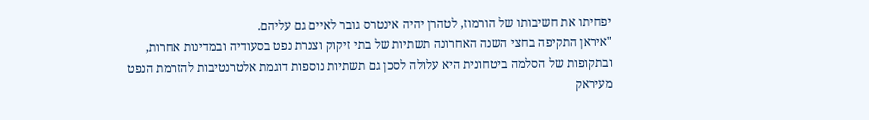יפחיתו את חשיבותו של הורמוז, לטהרן יהיה אינטרס גובר לאיים גם עליהם.
"איראן התקיפה בחצי השנה האחרונה תשתיות של בתי זיקוק וצנרת נפט בסעודיה ובמדינות אחרות, ובתקופות של הסלמה ביטחונית היא עלולה לסכן גם תשתיות נוספות דוגמת אלטרנטיבות להזרמת הנפט מעיראק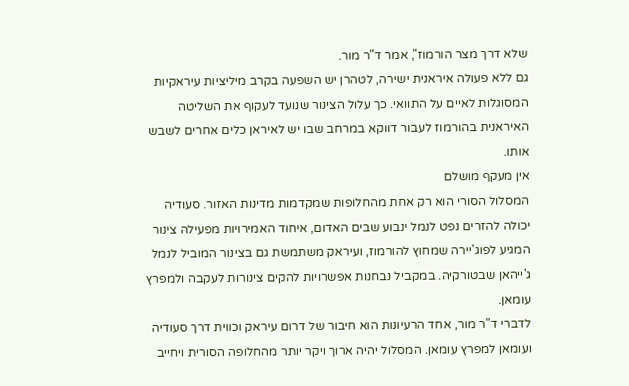שלא דרך מצר הורמוז", אמר ד"ר מור.
גם ללא פעולה איראנית ישירה, לטהרן יש השפעה בקרב מיליציות עיראקיות המסוגלות לאיים על התוואי. כך עלול הצינור שנועד לעקוף את השליטה האיראנית בהורמוז לעבור דווקא במרחב שבו יש לאיראן כלים אחרים לשבש אותו.
אין מעקף מושלם
המסלול הסורי הוא רק אחת מהחלופות שמקדמות מדינות האזור. סעודיה יכולה להזרים נפט לנמל ינבוע שבים האדום, איחוד האמירויות מפעילה צינור המגיע לפוג'יירה שמחוץ להורמוז, ועיראק משתמשת גם בצינור המוביל לנמל ג'ייהאן שבטורקיה. במקביל נבחנות אפשרויות להקים צינורות לעקבה ולמפרץ עומאן.
לדברי ד"ר מור, אחד הרעיונות הוא חיבור של דרום עיראק וכווית דרך סעודיה ועומאן למפרץ עומאן. המסלול יהיה ארוך ויקר יותר מהחלופה הסורית ויחייב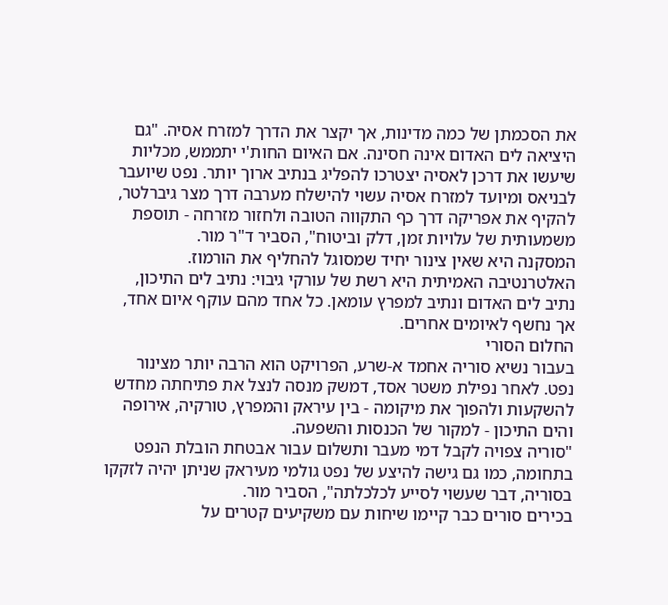את הסכמתן של כמה מדינות, אך יקצר את הדרך למזרח אסיה. "גם היציאה לים האדום אינה חסינה. אם האיום החות'י יתממש, מכליות שיעשו את דרכן לאסיה יצטרכו להפליג בנתיב ארוך יותר. נפט שיועבר לבניאס ומיועד למזרח אסיה עשוי להישלח מערבה דרך מצר גיברלטר, להקיף את אפריקה דרך כף התקווה הטובה ולחזור מזרחה - תוספת משמעותית של עלויות זמן, דלק וביטוח", הסביר ד"ר מור.
המסקנה היא שאין צינור יחיד שמסוגל להחליף את הורמוז. האלטרנטיבה האמיתית היא רשת של עורקי גיבוי: נתיב לים התיכון, נתיב לים האדום ונתיב למפרץ עומאן. כל אחד מהם עוקף איום אחד, אך נחשף לאיומים אחרים.
החלום הסורי
בעבור נשיא סוריה אחמד א-שרע, הפרויקט הוא הרבה יותר מצינור נפט. לאחר נפילת משטר אסד, דמשק מנסה לנצל את פתיחתה מחדש להשקעות ולהפוך את מיקומה - בין עיראק והמפרץ, טורקיה, אירופה והים התיכון - למקור של הכנסות והשפעה.
"סוריה צפויה לקבל דמי מעבר ותשלום עבור אבטחת הובלת הנפט בתחומה, כמו גם גישה להיצע של נפט גולמי מעיראק שניתן יהיה לזקקו בסוריה, דבר שעשוי לסייע לכלכלתה", הסביר מור.
בכירים סורים כבר קיימו שיחות עם משקיעים קטרים על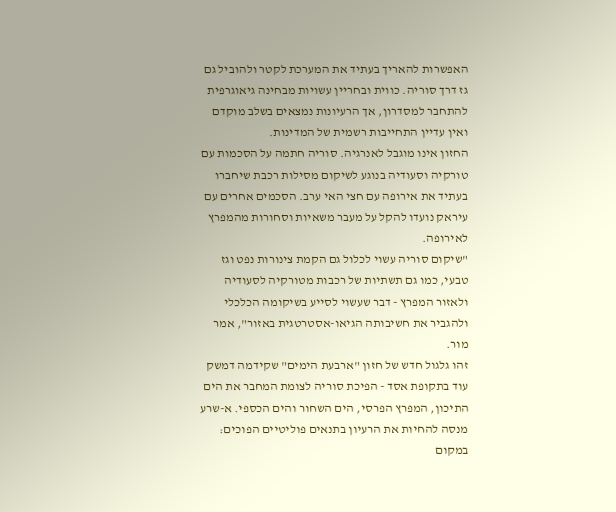האפשרות להאריך בעתיד את המערכת לקטר ולהוביל גם גז דרך סוריה. כווית ובחריין עשויות מבחינה גיאוגרפית להתחבר למסדרון, אך הרעיונות נמצאים בשלב מוקדם ואין עדיין התחייבות רשמית של המדינות.
החזון אינו מוגבל לאנרגיה. סוריה חתמה על הסכמות עם טורקיה וסעודיה בנוגע לשיקום מסילות רכבת שיחברו בעתיד את אירופה עם חצי האי ערב. הסכמים אחרים עם עיראק נועדו להקל על מעבר משאיות וסחורות מהמפרץ לאירופה.
"שיקום סוריה עשוי לכלול גם הקמת צינורות נפט וגז טבעי, כמו גם תשתיות של רכבות מטורקיה לסעודיה ולאזור המפרץ - דבר שעשוי לסייע בשיקומה הכלכלי ולהגביר את חשיבותה הגיאו-אסטרטגית באזור", אמר מור.
זהו גלגול חדש של חזון "ארבעת הימים" שקידמה דמשק עוד בתקופת אסד - הפיכת סוריה לצומת המחבר את הים התיכון, המפרץ הפרסי, הים השחור והים הכספי. א-שרע מנסה להחיות את הרעיון בתנאים פוליטיים הפוכים: במקום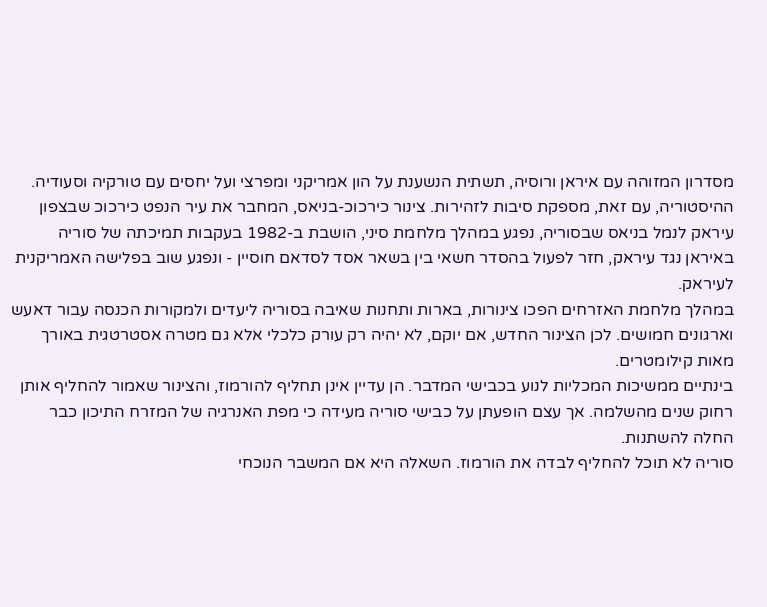מסדרון המזוהה עם איראן ורוסיה, תשתית הנשענת על הון אמריקני ומפרצי ועל יחסים עם טורקיה וסעודיה.
ההיסטוריה, עם זאת, מספקת סיבות לזהירות. צינור כירכוכ-בניאס, המחבר את עיר הנפט כירכוכ שבצפון עיראק לנמל בניאס שבסוריה, נפגע במהלך מלחמת סיני, הושבת ב-1982 בעקבות תמיכתה של סוריה באיראן נגד עיראק, חזר לפעול בהסדר חשאי בין בשאר אסד לסדאם חוסיין - ונפגע שוב בפלישה האמריקנית לעיראק.
במהלך מלחמת האזרחים הפכו צינורות, בארות ותחנות שאיבה בסוריה ליעדים ולמקורות הכנסה עבור דאעש וארגונים חמושים. לכן הצינור החדש, אם יוקם, לא יהיה רק עורק כלכלי אלא גם מטרה אסטרטגית באורך מאות קילומטרים.
בינתיים ממשיכות המכליות לנוע בכבישי המדבר. הן עדיין אינן תחליף להורמוז, והצינור שאמור להחליף אותן רחוק שנים מהשלמה. אך עצם הופעתן על כבישי סוריה מעידה כי מפת האנרגיה של המזרח התיכון כבר החלה להשתנות.
סוריה לא תוכל להחליף לבדה את הורמוז. השאלה היא אם המשבר הנוכחי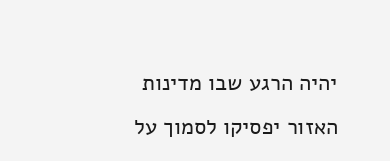יהיה הרגע שבו מדינות האזור יפסיקו לסמוך על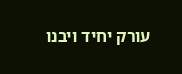עורק יחיד ויבנו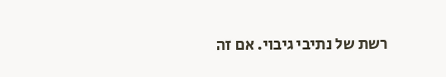רשת של נתיבי גיבוי. אם זה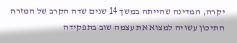יקרה, המדינה שהייתה במשך 14 שנים שדה הקרב של המזרח התיכון עשויה למצוא את עצמה שוב בתפקידה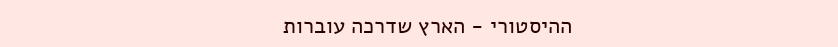ההיסטורי - הארץ שדרכה עוברות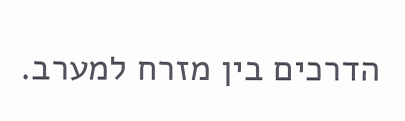הדרכים בין מזרח למערב.